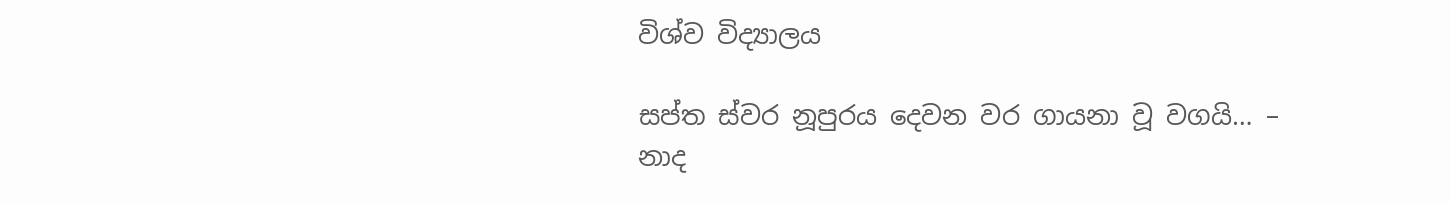විශ්ව විද්‍යාලය

සප්ත ස්වර නූපුරය දෙවන වර ගායනා වූ වගයි… – නාද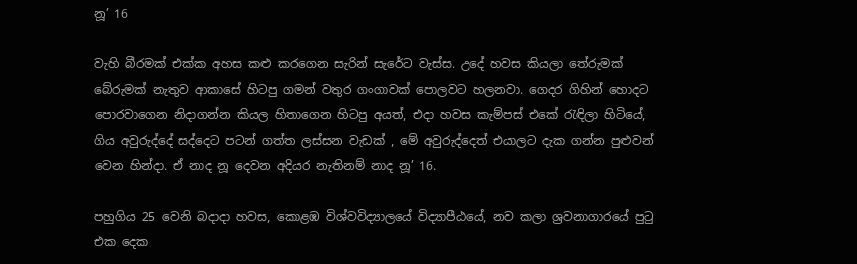නූ’ 16

වැහි බීරමක් එක්ක අහස කළු කරගෙන සැරින් සැරේට වැස්ස. උදේ හවස කියලා තේරුමක් බේරුමක් නැතුව ආකාසේ හිටපු ගමන් වතුර ගංගාවක් පොලවට හලනවා. ගෙදර ගිහින් හොදට පොරවාගෙන නිදාගන්න කියල හිතාගෙන හිටපු අයත්, එදා හවස කැම්පස් එකේ රැඳිලා හිටියේ, ගිය අවුරුද්දේ සද්දෙට පටන් ගත්ත ලස්සන වැඩක් , මේ අවුරුද්දෙත් එයාලට දැක ගන්න පුළුවන් වෙන හින්දා. ඒ නාද නූ දෙවන අදියර නැතිනම් නාද නූ’ 16.

පහුගිය 25 වෙනි බදාදා හවස, කොළඹ විශ්වවිද්‍යාලයේ විද්‍යාපීඨයේ, නව කලා ශ්‍රවනාගාරයේ පුටු එක දෙක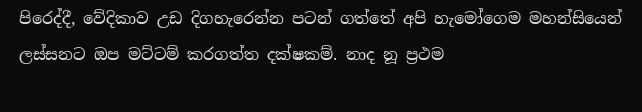පිරෙද්දී, වේදිකාව උඩ දිගහැරෙන්න පටන් ගත්තේ අපි හැමෝගෙම මහන්සියෙන් ලස්සනට ඔප මට්ටම් කරගත්ත දක්ෂකම්. නාද නූ ප්‍රථම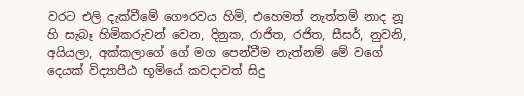වරට එලි දැක්වීමේ ගෞරවය හිමි, එහෙමත් නැත්තම් නාද නූ හි සැබෑ හිමිකරුවන් වෙන, දිනුක, රාජිත, රජිත, සීසර්, නුවනි, අයියලා, අක්කලාගේ ගේ මග පෙන්වීම නැත්නම් මේ වගේ දෙයක් විද්‍යාපීඨ භූමියේ කවදාවත් සිදු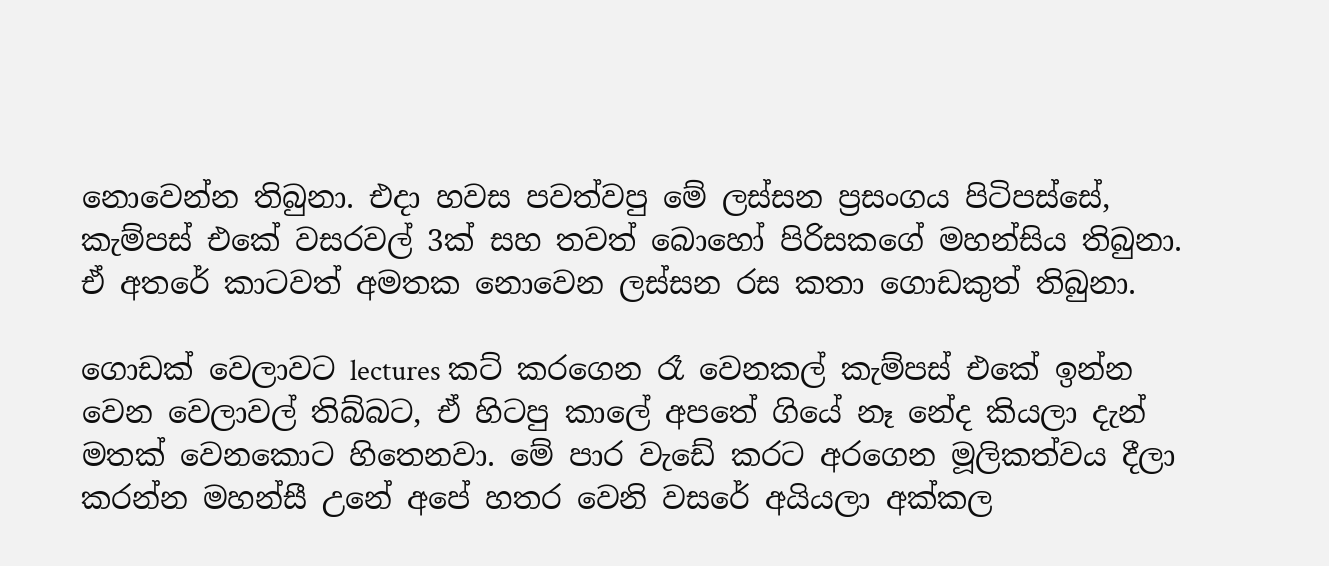නොවෙන්න තිබුනා. එදා හවස පවත්වපු මේ ලස්සන ප්‍රසංගය පිටිපස්සේ, කැම්පස් එකේ වසරවල් 3ක් සහ තවත් බොහෝ පිරිසකගේ මහන්සිය තිබුනා. ඒ අතරේ කාටවත් අමතක නොවෙන ලස්සන රස කතා ගොඩකුත් තිබුනා.

ගොඩක් වෙලාවට lectures කට් කරගෙන රෑ වෙනකල් කැම්පස් එකේ ඉන්න වෙන වෙලාවල් තිබ්බට, ඒ හිටපු කාලේ අපතේ ගියේ නෑ නේද කියලා දැන් මතක් වෙනකොට හිතෙනවා. මේ පාර වැඩේ කරට අරගෙන මූලිකත්වය දීලා කරන්න මහන්සී උනේ අපේ හතර වෙනි වසරේ අයියලා අක්කල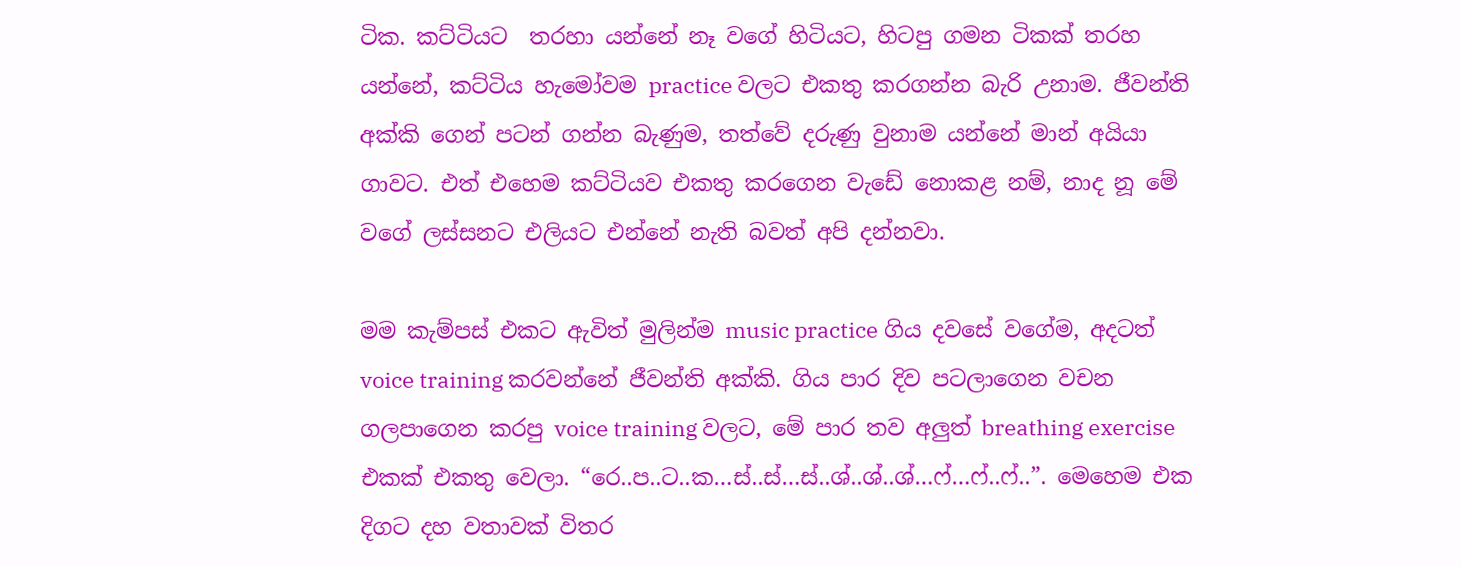ටික. කට්ටියට  තරහා යන්නේ නෑ වගේ හිටියට, හිටපු ගමන ටිකක් තරහ යන්නේ, කට්ටිය හැමෝවම practice වලට එකතු කරගන්න බැරි උනාම. ජීවන්ති අක්කි ගෙන් පටන් ගන්න බැණුම, තත්වේ දරුණු වුනාම යන්නේ මාන් අයියා ගාවට. එත් එහෙම කට්ටියව එකතු කරගෙන වැඩේ නොකළ නම්, නාද නූ මේ වගේ ලස්සනට එලියට එන්නේ නැති බවත් අපි දන්නවා.

මම කැම්පස් එකට ඇවිත් මුලින්ම music practice ගිය දවසේ වගේම, අදටත් voice training කරවන්නේ ජීවන්ති අක්කි. ගිය පාර දිව පටලාගෙන වචන ගලපාගෙන කරපු voice training වලට, මේ පාර තව අලුත් breathing exercise එකක් එකතු වෙලා. “රෙ..ප..ට..ක…ස්..ස්…ස්..ශ්..ශ්..ශ්…ෆ්…ෆ්..ෆ්..”. මෙහෙම එක දිගට දහ වතාවක් විතර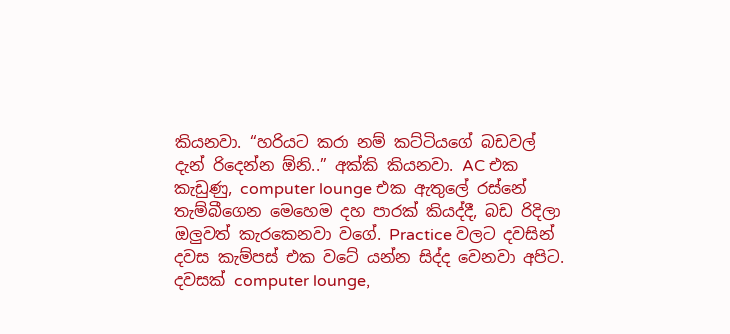කියනවා. “හරියට කරා නම් කට්ටියගේ බඩවල් දැන් රිදෙන්න ඕනි..” අක්කි කියනවා. AC එක කැඩුණු, computer lounge එක ඇතුලේ රස්නේ තැම්බීගෙන මෙහෙම දහ පාරක් කියද්දී, බඩ රිදිලා ඔලුවත් කැරකෙනවා වගේ. Practice වලට දවසින් දවස කැම්පස් එක වටේ යන්න සිද්ද වෙනවා අපිට. දවසක් computer lounge,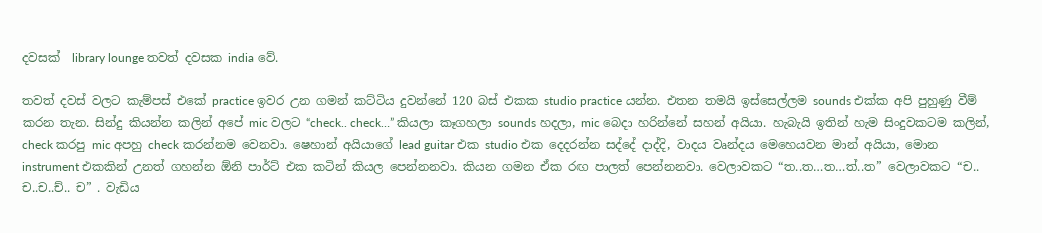දවසක්  library lounge තවත් දවසක india වේ.

තවත් දවස් වලට කැම්පස් එකේ practice ඉවර උන ගමන් කට්ටිය දුවන්නේ 120 බස් එකක studio practice යන්න. එතන තමයි ඉස්සෙල්ලම sounds එක්ක අපි පුහුණු වීම් කරන තැන. සින්දු කියන්න කලින් අපේ mic වලට “check.. check…” කියලා කෑගහලා sounds හදලා, mic බෙදා හරින්නේ සහන් අයියා. හැබැයි ඉතින් හැම සිංදුවකටම කලින්, check කරපු mic අපහු check කරන්නම වෙනවා. ෂෙහාන් අයියාගේ lead guitar එක studio එක දෙදරන්න සද්දේ දාද්දි, වාදය වෘන්දය මෙහෙයවන මාන් අයියා, මොන instrument එකකින් උනත් ගහන්න ඕනි පාර්ට් එක කටින් කියල පෙන්නනවා. කියන ගමන ඒක රඟ පාලත් පෙන්නනවා. වෙලාවකට “ත..ත…ත…ත්..ත” වෙලාවකට “ච.. ච..ච..ච්.. ච” . වැඩිය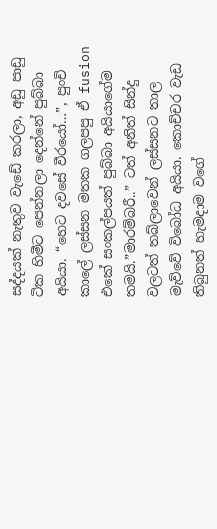සද්දයක් නැතුව වැඩේ කරලා, අඩු පාඩු ටික හිමීට පෙන්නලා දෙන්නේ පුබ්බා අයියා. “හෙට දවසේ වීරයෝ…”, පුංචි කාලේ ලස්සන මතක ගලපපු ඒ fusion එකේ සංකල්පයත් පුබ්බා අයියාගේම තමයි.”මාරම්බරී..” ටත් අනිත් සින්දු වලටත් තබ්ලාවෙන් ලස්සනට තාල මැව්වේ විබෝධ අයියා. කොච්චර වැඩ තිබුනත් හැමදාම වගේ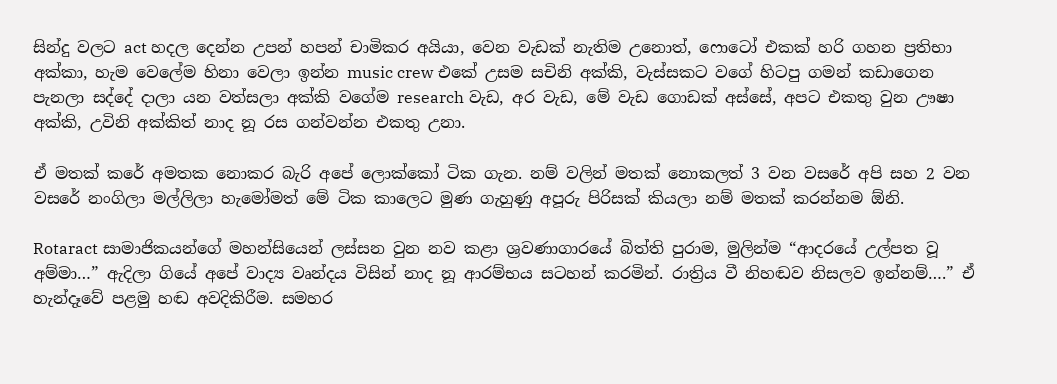සින්දු වලට act හදල දෙන්න උපන් හපන් චාමිකර අයියා, වෙන වැඩක් නැතිම උනොත්, ෆොටෝ එකක් හරි ගහන ප්‍රතිභා අක්කා, හැම වෙලේම හිනා වෙලා ඉන්න music crew එකේ උසම සචිනි අක්කි, වැස්සකට වගේ හිටපු ගමන් කඩාගෙන පැනලා සද්දේ දාලා යන වත්සලා අක්කි වගේම research වැඩ, අර වැඩ, මේ වැඩ ගොඩක් අස්සේ, අපට එකතු වුන ඌෂා අක්කි, උවිනි අක්කිත් නාද නූ රස ගන්වන්න එකතු උනා.

ඒ මතක් කරේ අමතක නොකර බැරි අපේ ලොක්කෝ ටික ගැන. නම් වලින් මතක් නොකලත් 3 වන වසරේ අපි සහ 2 වන වසරේ නංගිලා මල්ලිලා හැමෝමත් මේ ටික කාලෙට මුණ ගැහුණු අපූරු පිරිසක් කියලා නම් මතක් කරන්නම ඕනි.

Rotaract සාමාජිකයන්ගේ මහන්සියෙන් ලස්සන වුන නව කළා ශ්‍රවණාගාරයේ බිත්ති පුරාම, මුලින්ම “ආදරයේ උල්පත වූ අම්මා…” ඇදිලා ගියේ අපේ වාද්‍ය වෘන්දය විසින් නාද නූ ආරම්භය සටහන් කරමින්. රාත්‍රිය වී නිහඬව නිසලව ඉන්නම්….” ඒ හැන්දෑවේ පළමු හඬ අවදිකිරීම. සමහර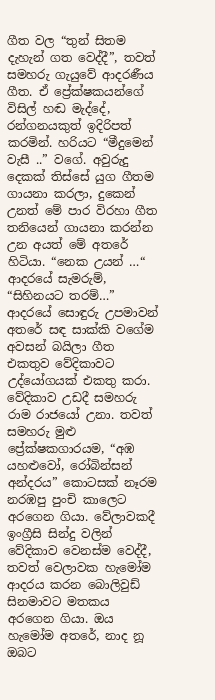ගීත වල “තුන් සිතම දැහැන් ගත වෙද්දී”, තවත් සමහරු ගැයුවේ ආදරණීය ගීත. ඒ ප්‍රේක්ෂකයන්ගේ විසිල් හඬ මැද්දේ, රන්ගනයකුත් ඉදිරිපත් කරමින්. හරියට “මීදුමෙන් වැසී ..” වගේ. අවුරුදු දෙකක් තිස්සේ යුග ගීතම ගායනා කරලා, දුකෙන් උනත් මේ පාර විරහා ගීත තනියෙන් ගායනා කරන්න උන අයත් මේ අතරේ හිටියා. “නෙක උයන් …“ ආදරයේ සැමරුම්, “සිහිනයට තරම්…” ආදරයේ සොඳුරු උපමාවන් අතරේ සඳ සාක්කි වගේම අවසන් බයිලා ගීත එකතුව වේදිකාවට උද්යෝගයක් එකතු කරා. වේදිකාව උඩදී සමහරු රාම රාජයෝ උනා. තවත් සමහරු මුළු ප්‍රේක්ෂකගාරයම, “අඹ යහළුවෝ, රෝබින්සන් අන්දරය” කොටසක් නෑරම නරඹපු පුංචි කාලෙට අරගෙන ගියා. වේලාවකදී ඉංග්‍රීසි සින්දු වලින් වේදිකාව වෙනස්ම වෙද්දී, තවත් වෙලාවක හැමෝම ආදරය කරන බොලිවුඩ් සිනමාවට මතකය අරගෙන ගියා. ඔය හැමෝම අතරේ, නාද නූ ඔබට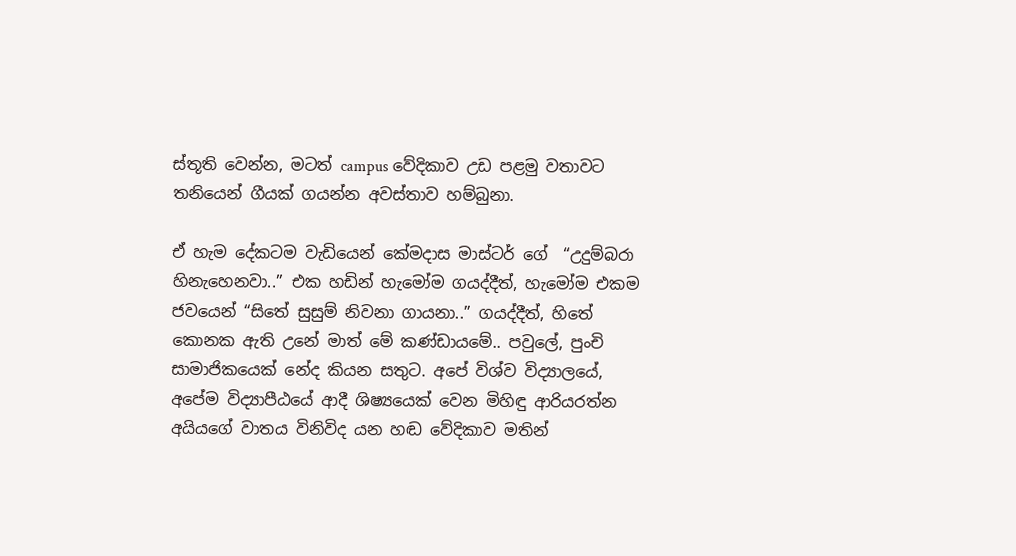ස්තූති වෙන්න, මටත් campus වේදිකාව උඩ පළමු වතාවට තනියෙන් ගීයක් ගයන්න අවස්තාව හම්බුනා.

ඒ හැම දේකටම වැඩියෙන් කේමදාස මාස්ටර් ගේ  “උදුම්බරා හිනැහෙනවා..” එක හඩින් හැමෝම ගයද්දීත්, හැමෝම එකම ජවයෙන් “සිතේ සුසුම් නිවනා ගායනා..” ගයද්දීත්, හිතේ කොනක ඇති උනේ මාත් මේ කණ්ඩායමේ.. පවුලේ, පුංචි සාමාජිකයෙක් නේද කියන සතුට. අපේ විශ්ව විද්‍යාලයේ, අපේම විද්‍යාපීඨයේ ආදී ශිෂ්‍යයෙක් වෙන මිහිඳු ආරියරත්න අයියගේ වාතය විනිවිද යන හඬ වේදිකාව මතින්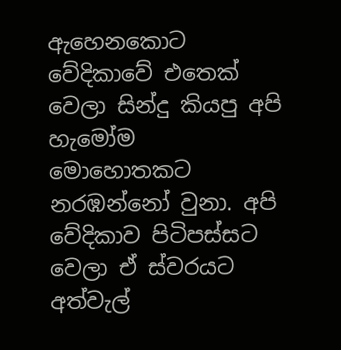ඇහෙනකොට වේදිකාවේ එතෙක් වෙලා සින්දු කියපු අපි හැමෝම මොහොතකට නරඹන්නෝ වුනා. අපි  වේදිකාව පිටිපස්සට වෙලා ඒ ස්වරයට අත්වැල්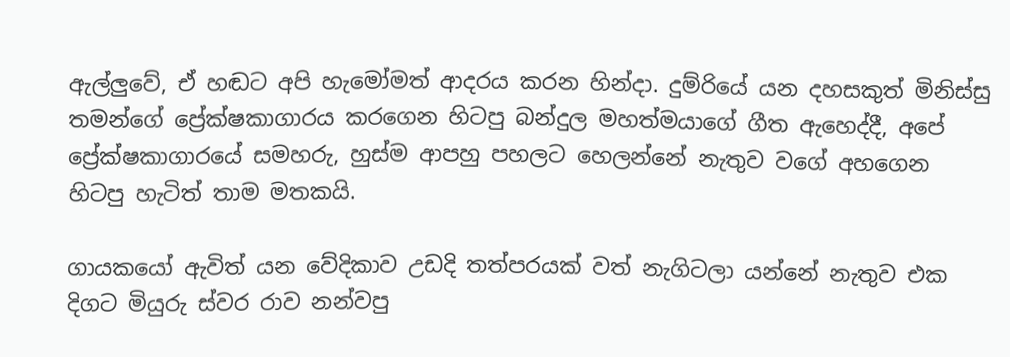ඇල්ලුවේ, ඒ හඬට අපි හැමෝමත් ආදරය කරන හින්දා. දුම්රියේ යන දහසකුත් මිනිස්සු තමන්ගේ ප්‍රේක්ෂකාගාරය කරගෙන හිටපු බන්දුල මහත්මයාගේ ගීත ඇහෙද්දී, අපේ ප්‍රේක්ෂකාගාරයේ සමහරු, හුස්ම ආපහු පහලට හෙලන්නේ නැතුව වගේ අහගෙන  හිටපු හැටිත් තාම මතකයි.

ගායකයෝ ඇවිත් යන වේදිකාව උඩදි තත්පරයක් වත් නැගිටලා යන්නේ නැතුව එක දිගට මියුරු ස්වර රාව නන්වපු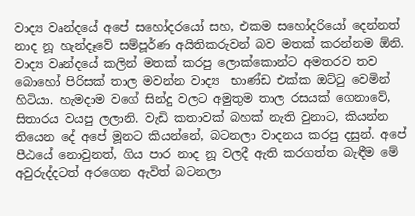වාද්‍ය වෘන්දයේ අපේ සහෝදරයෝ සහ, එකම සහෝදරියෝ දෙන්නත් නාද නූ හැන්දෑවේ සම්පූර්ණ අයිතිකරුවන් බව මතක් කරන්නම ඕනි. වාද්‍ය වෘන්දයේ කලින් මතක් කරපු ලොක්කොන්ට අමතරව තව බොහෝ පිරිසක් තාල මවන්න වාද්‍ය  භාණ්ඩ එක්ක ඔට්ටු වෙමින් හිටියා. හැමදාම වගේ සින්දු වලට අමුතුම තාල රසයක් ගෙනාවේ, සිතාරය වයපු ලලානි. වැඩි කතාවක් බහක් නැති වුනාට, කියන්න තියෙන දේ අපේ මූනට කියන්නේ, බටනලා වාදනය කරපු දසුන්. අපේ පීඨයේ නොවුනත්, ගිය පාර නාද නූ වලදී ඇති කරගත්ත බැඳීම මේ අවුරුද්දටත් අරගෙන ඇවිත් බටනලා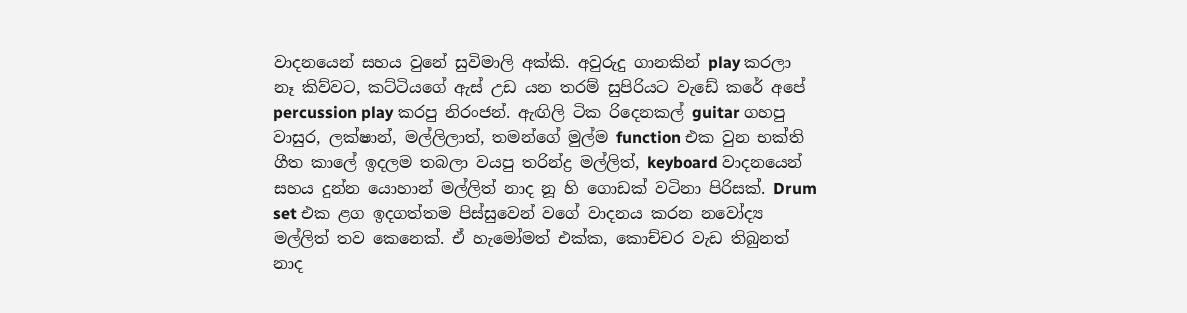වාදනයෙන් සහය වුනේ සුවිමාලි අක්කි. අවුරුදු ගානකින් play කරලා නෑ කිව්වට, කට්ටියගේ ඇස් උඩ යන තරම් සුපිරියට වැඩේ කරේ අපේ percussion play කරපු නිරංජන්. ඇඟිලි ටික රිදෙනකල් guitar ගහපු වාසුර, ලක්ෂාන්, මල්ලිලාත්, තමන්ගේ මුල්ම function එක වුන භක්ති ගීත කාලේ ඉදලම තබලා වයපු තරින්ද්‍ර මල්ලිත්, keyboard වාදනයෙන් සහය දුන්න යොහාන් මල්ලිත් නාද නූ හි ගොඩක් වටිනා පිරිසක්. Drum set එක ළග ඉදගත්තම පිස්සුවෙන් වගේ වාදනය කරන නවෝද්‍ය මල්ලිත් තව කෙනෙක්. ඒ හැමෝමත් එක්ක, කොච්චර වැඩ තිබුනත් නාද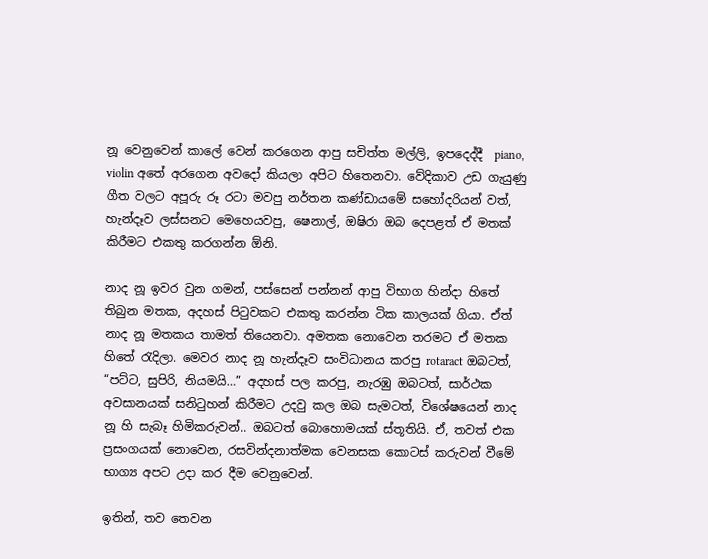නූ වෙනුවෙන් කාලේ වෙන් කරගෙන ආපු සචිත්ත මල්ලි, ඉපදෙද්දී  piano, violin අතේ අරගෙන අවදෝ කියලා අපිට හිතෙනවා. වේදිකාව උඩ ගැයුණු ගීත වලට අපූරු රූ රටා මවපු නර්තන කණ්ඩායමේ සහෝදරියන් වත්, හැන්දෑව ලස්සනට මෙහෙයවපු, ෂෙනාල්, ඔෂිරා ඔබ දෙපළත් ඒ මතක් කිරීමට එකතු කරගන්න ඕනි.

නාද නූ ඉවර වුන ගමන්, පස්සෙන් පන්නන් ආපු විභාග හින්දා හිතේ තිබුන මතක, අදහස් පිටුවකට එකතු කරන්න ටික කාලයක් ගියා. ඒත් නාද නූ මතකය තාමත් තියෙනවා. අමතක නොවෙන තරමට ඒ මතක හිතේ රැදිලා. මෙවර නාද නූ හැන්දෑව සංවිධානය කරපු rotaract ඔබටත්, “පට්ට, සුපිරි, නියමයි…” අදහස් පල කරපු, නැරඹු ඔබටත්, සාර්ථක අවසානයක් සනිටුහන් කිරීමට උදවු කල ඔබ සැමටත්, විශේෂයෙන් නාද නූ හි සැබෑ හිමිකරුවන්.. ඔබටත් බොහොමයක් ස්තූතියි. ඒ, තවත් එක ප්‍රසංගයක් නොවෙන, රසවින්දනාත්මක වෙනසක කොටස් කරුවන් වීමේ භාග්‍ය අපට උදා කර දීම වෙනුවෙන්.

ඉතින්, තව තෙවන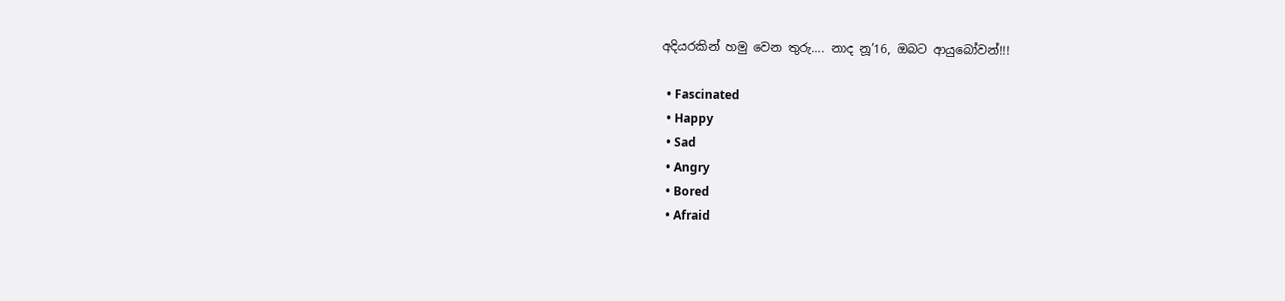අදියරකින් හමු වෙන තුරු…. නාද නූ’16, ඔබට ආයුබෝවන්!!!

  • Fascinated
  • Happy
  • Sad
  • Angry
  • Bored
  • Afraid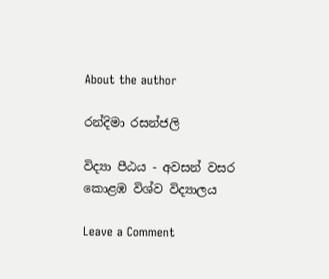About the author

රන්දිමා රසන්ජලි

විද්‍යා පීඨය - අවසන් වසර
කොළඹ විශ්ව විද්‍යාලය

Leave a Comment